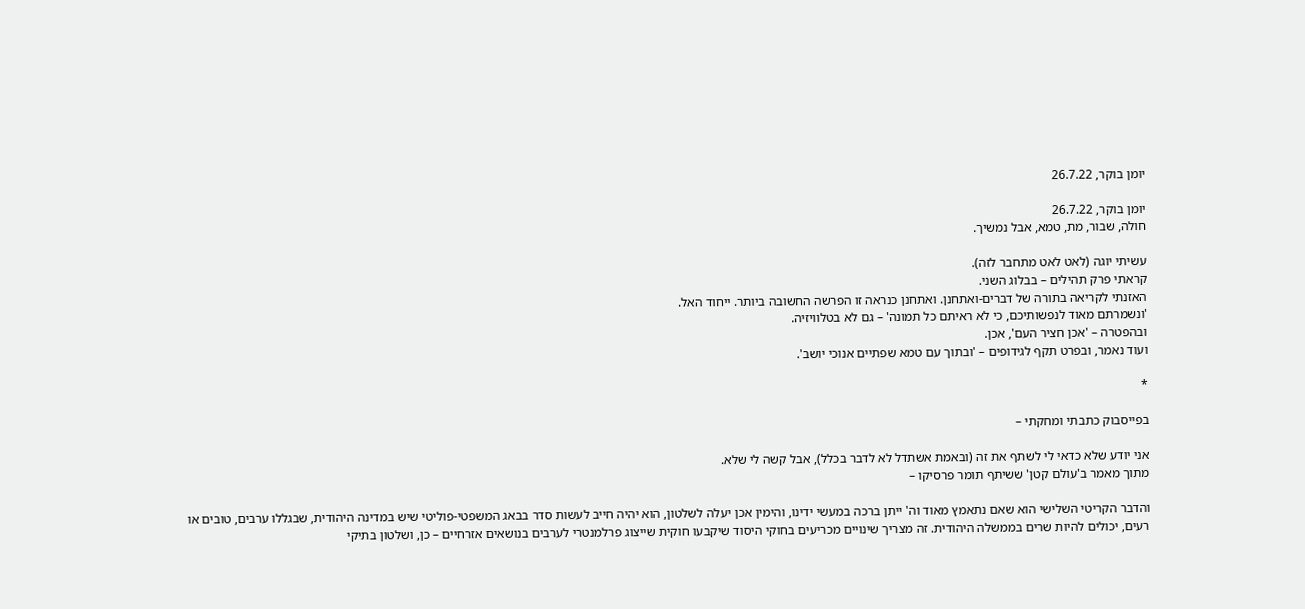יומן בוקר, 26.7.22

יומן בוקר, 26.7.22
חולה, שבור, מת, טמא, אבל נמשיך.

עשיתי יוגה (לאט לאט מתחבר לזה).
קראתי פרק תהילים – בבלוג השני.
האזנתי לקריאה בתורה של דברים-ואתחנן. ואתחנן כנראה זו הפרשה החשובה ביותר. ייחוד האל.
'ונשמרתם מאוד לנפשותיכם, כי לא ראיתם כל תמונה' – גם לא בטלוויזיה.
ובהפטרה – 'אכן חציר העם', אכן.
ועוד נאמר, ובפרט תקף לגידופים – 'ובתוך עם טמא שפתיים אנוכי יושב'.

*

בפייסבוק כתבתי ומחקתי –

אני יודע שלא כדאי לי לשתף את זה (ובאמת אשתדל לא לדבר בכלל), אבל קשה לי שלא.
מתוך מאמר ב'עולם קטן' ששיתף תומר פרסיקו –

והדבר הקריטי השלישי הוא שאם נתאמץ מאוד וה' ייתן ברכה במעשי ידינו, והימין אכן יעלה לשלטון, הוא יהיה חייב לעשות סדר בבאג המשפטי-פוליטי שיש במדינה היהודית, שבגללו ערבים, טובים או רעים, יכולים להיות שרים בממשלה היהודית. זה מצריך שינויים מכריעים בחוקי היסוד שיקבעו חוקית שייצוג פרלמנטרי לערבים בנושאים אזרחיים – כן, ושלטון בתיקי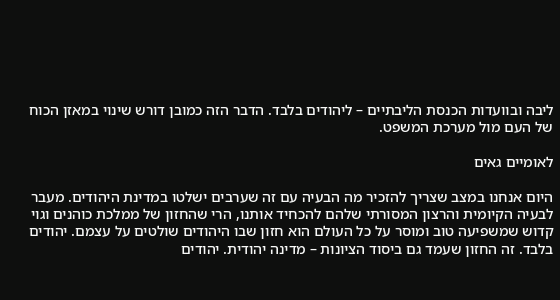ליבה ובוועדות הכנסת הליבתיים – ליהודים בלבד. הדבר הזה כמובן דורש שינוי במאזן הכוח של העם מול מערכת המשפט.

לאומיים גאים

היום אנחנו במצב שצריך להזכיר מה הבעיה עם זה שערבים ישלטו במדינת היהודים. מעבר לבעיה הקיומית והרצון המסורתי שלהם להכחיד אותנו, הרי שהחזון של ממלכת כוהנים וגוי קדוש שמשפיעה טוב ומוסר על כל העולם הוא חזון שבו היהודים שולטים על עצמם. יהודים בלבד. זה החזון שעמד גם ביסוד הציונות – מדינה יהודית. יהודים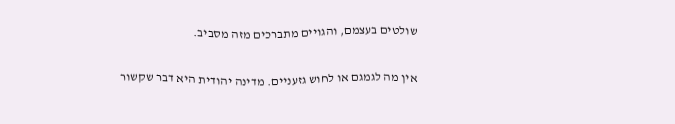שולטים בעצמם, והגויים מתברכים מזה מסביב.

אין מה לגמגם או לחוש גזעניים. מדינה יהודית היא דבר שקשור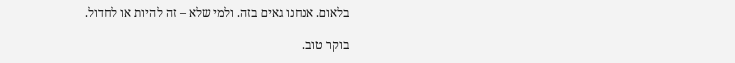בלאום. אנחנו גאים בזה. ולמי שלא – זה להיות או לחדול.

בוקר טוב.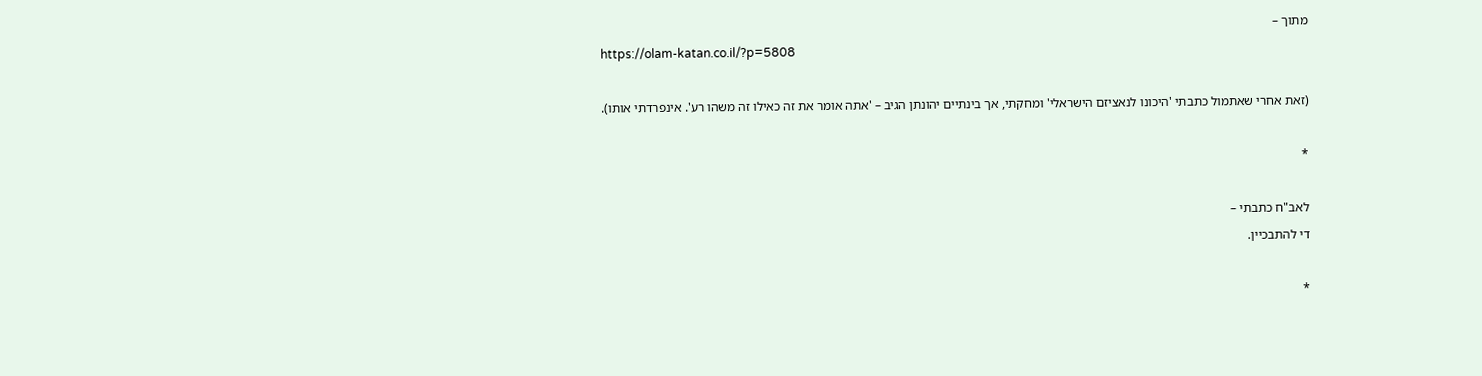מתוך –
https://olam-katan.co.il/?p=5808

(זאת אחרי שאתמול כתבתי 'היכונו לנאציזם הישראלי' ומחקתי, אך בינתיים יהונתן הגיב – 'אתה אומר את זה כאילו זה משהו רע'. אינפרדתי אותו).

*

לאב"ח כתבתי –
די להתבכיין.

*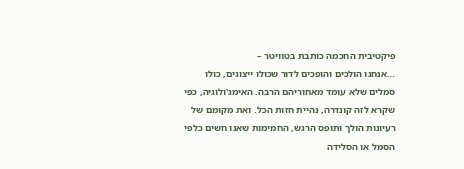פיקטיבית החכמה כותבת בטוויטר –
…אנחנו הולכים והופכים לדור שכולו ייצוגים, כולו סמלים שלא עומד מאחוריהם הרבה. האימג'ולוגיה, כפי שקרא לזה קונדרה, נהיית חזות הכל. ואת מקומם של רעיונות הולך ותופס הרגש, החמימות שאנו חשים כלפי הסמל או הסלידה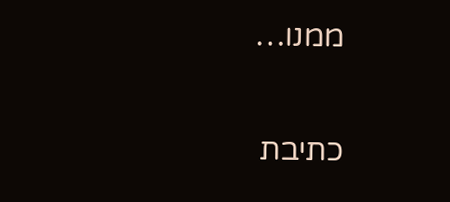ממנו…

כתיבת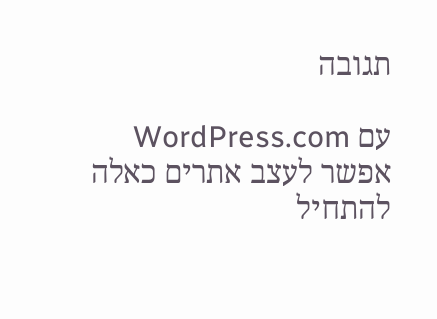תגובה

עם WordPress.com אפשר לעצב אתרים כאלה
להתחיל